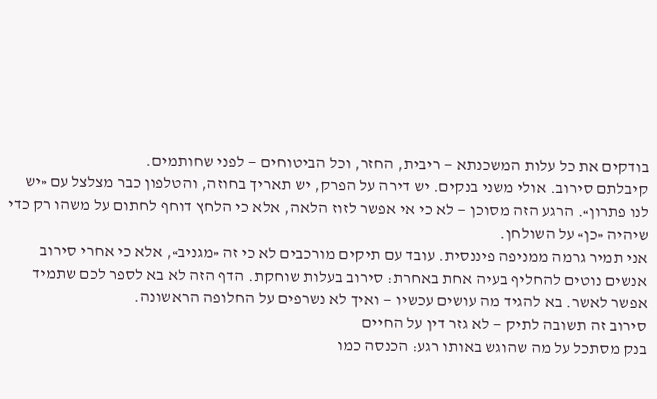בודקים את כל עלות המשכנתא — ריבית, החזר, וכל הביטוחים — לפני שחותמים.
קיבלתם סירוב. אולי משני בנקים. יש דירה על הפרק, יש תאריך בחוזה, והטלפון כבר מצלצל עם «יש לנו פתרון». הרגע הזה מסוכן — לא כי אי אפשר לזוז הלאה, אלא כי הלחץ דוחף לחתום על משהו רק כדי שיהיה «כן» על השולחן.
אני תמיר גרמה ממניפה פיננסית. עובד עם תיקים מורכבים לא כי זה «מגניב», אלא כי אחרי סירוב אנשים נוטים להחליף בעיה אחת באחרת: סירוב בעלות שוחקת. הדף הזה לא בא לספר לכם שתמיד אפשר לאשר. בא להגיד מה עושים עכשיו — ואיך לא נשרפים על החלופה הראשונה.
סירוב זה תשובה לתיק — לא גזר דין על החיים
בנק מסתכל על מה שהוגש באותו רגע: הכנסה כמו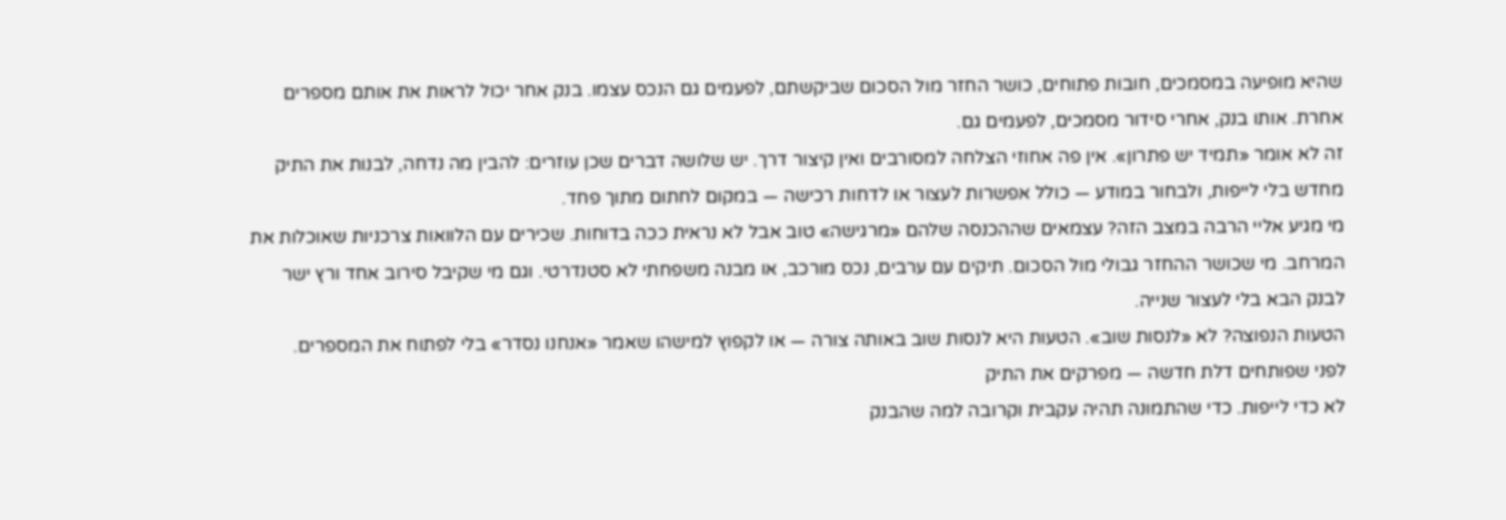שהיא מופיעה במסמכים, חובות פתוחים, כושר החזר מול הסכום שביקשתם, לפעמים גם הנכס עצמו. בנק אחר יכול לראות את אותם מספרים אחרת. אותו בנק, אחרי סידור מסמכים, לפעמים גם.
זה לא אומר «תמיד יש פתרון». אין פה אחוזי הצלחה למסורבים ואין קיצור דרך. יש שלושה דברים שכן עוזרים: להבין מה נדחה, לבנות את התיק מחדש בלי לייפות, ולבחור במודע — כולל אפשרות לעצור או לדחות רכישה — במקום לחתום מתוך פחד.
מי מגיע אליי הרבה במצב הזה? עצמאים שההכנסה שלהם «מרגישה» טוב אבל לא נראית ככה בדוחות. שכירים עם הלוואות צרכניות שאוכלות את המרחב. מי שכושר ההחזר גבולי מול הסכום. תיקים עם ערבים, נכס מורכב, או מבנה משפחתי לא סטנדרטי. וגם מי שקיבל סירוב אחד ורץ ישר לבנק הבא בלי לעצור שנייה.
הטעות הנפוצה? לא «לנסות שוב». הטעות היא לנסות שוב באותה צורה — או לקפוץ למישהו שאמר «אנחנו נסדר» בלי לפתוח את המספרים.
לפני שפותחים דלת חדשה — מפרקים את התיק
לא כדי לייפות. כדי שהתמונה תהיה עקבית וקרובה למה שהבנק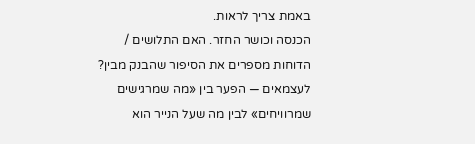באמת צריך לראות.
הכנסה וכושר החזר. האם התלושים / הדוחות מספרים את הסיפור שהבנק מבין? לעצמאים — הפער בין «מה שמרגישים שמרוויחים» לבין מה שעל הנייר הוא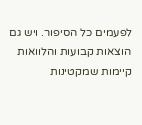לפעמים כל הסיפור. ויש גם הוצאות קבועות והלוואות קיימות שמקטינות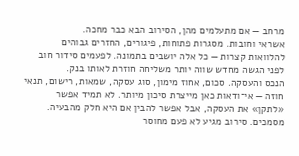מרחב — אם מתעלמים מהן, הסירוב הבא כבר מחכה.
אשראי וחובות. מסגרות פתוחות, פיגורים, החזרים גבוהים להלוואות קצרות — כל אלה יושבים בתמונה. לפעמים סידור חוב לפני הגשה מחדש שווה יותר משליחה חוזרת לאותו בנק.
הנכס והעסקה. סכום, אחוז מימון, סוג עסקה, שמאות, רישום, תנאי חוזה — אי־ודאות כאן מייצרת סיכון מיותר. לא תמיד אפשר «לתקן» את העסקה, אבל אפשר להבין אם היא חלק מהבעיה.
מסמכים. סירוב מגיע לא פעם מחוסר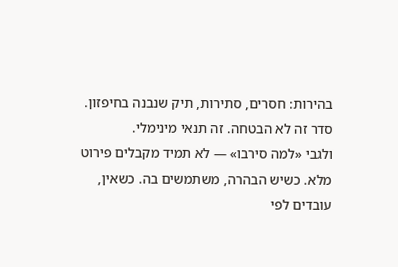בהירות: חסרים, סתירות, תיק שנבנה בחיפזון. סדר זה לא הבטחה. זה תנאי מינימלי.
ולגבי «למה סירבו» — לא תמיד מקבלים פירוט מלא. כשיש הבהרה, משתמשים בה. כשאין, עובדים לפי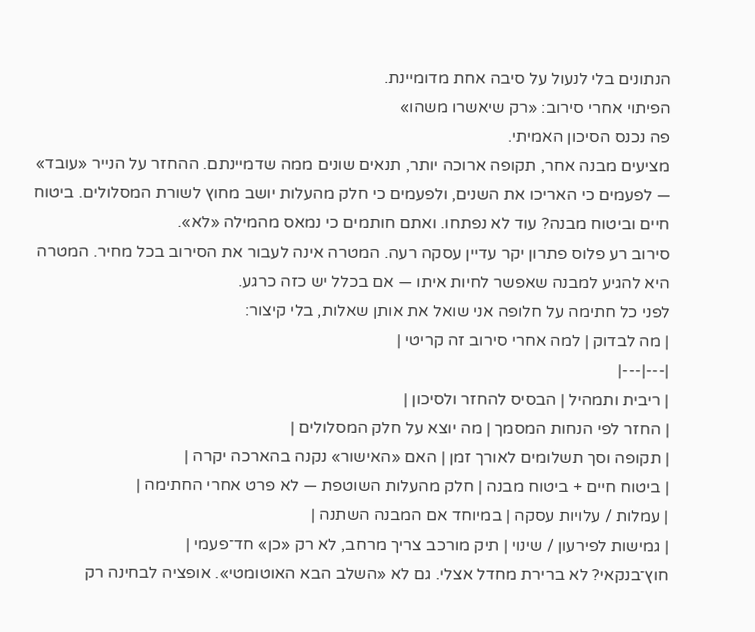הנתונים בלי לנעול על סיבה אחת מדומיינת.
הפיתוי אחרי סירוב: «רק שיאשרו משהו»
פה נכנס הסיכון האמיתי.
מציעים מבנה אחר, תקופה ארוכה יותר, תנאים שונים ממה שדמיינתם. ההחזר על הנייר «עובד» — לפעמים כי האריכו את השנים, ולפעמים כי חלק מהעלות יושב מחוץ לשורת המסלולים. ביטוח חיים וביטוח מבנה? עוד לא נפתחו. ואתם חותמים כי נמאס מהמילה «לא».
סירוב רע פלוס פתרון יקר עדיין עסקה רעה. המטרה אינה לעבור את הסירוב בכל מחיר. המטרה היא להגיע למבנה שאפשר לחיות איתו — אם בכלל יש כזה כרגע.
לפני כל חתימה על חלופה אני שואל את אותן שאלות, בלי קיצור:
| מה לבדוק | למה אחרי סירוב זה קריטי |
|---|---|
| ריבית ותמהיל | הבסיס להחזר ולסיכון |
| החזר לפי הנחות המסמך | מה יוצא על חלק המסלולים |
| תקופה וסך תשלומים לאורך זמן | האם «האישור» נקנה בהארכה יקרה |
| ביטוח חיים + ביטוח מבנה | חלק מהעלות השוטפת — לא פרט אחרי החתימה |
| עמלות / עלויות עסקה | במיוחד אם המבנה השתנה |
| גמישות לפירעון / שינוי | תיק מורכב צריך מרחב, לא רק «כן» חד־פעמי |
חוץ־בנקאי? לא ברירת מחדל אצלי. גם לא «השלב הבא האוטומטי». אופציה לבחינה רק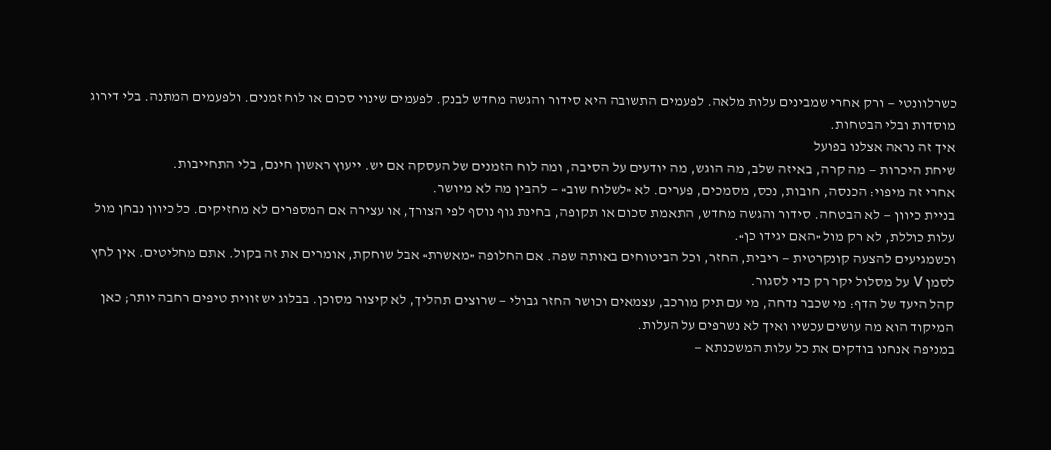כשרלוונטי — ורק אחרי שמבינים עלות מלאה. לפעמים התשובה היא סידור והגשה מחדש לבנק. לפעמים שינוי סכום או לוח זמנים. ולפעמים המתנה. בלי דירוג מוסדות ובלי הבטחות.
איך זה נראה אצלנו בפועל
שיחת היכרות — מה קרה, באיזה שלב, מה הוגש, מה יודעים על הסיבה, ומה לוח הזמנים של העסקה אם יש. ייעוץ ראשון חינם, בלי התחייבות.
אחרי זה מיפוי: הכנסה, חובות, נכס, מסמכים, פערים. לא «לשלוח שוב» — להבין מה לא מיושר.
בניית כיוון — לא הבטחה. סידור והגשה מחדש, התאמת סכום או תקופה, בחינת גוף נוסף לפי הצורך, או עצירה אם המספרים לא מחזיקים. כל כיוון נבחן מול עלות כוללת, לא רק מול «האם יגידו כן».
וכשמגיעים להצעה קונקרטית — ריבית, החזר, וכל הביטוחים באותה שפה. אם החלופה «מאשרת» אבל שוחקת, אומרים את זה בקול. אתם מחליטים. אין לחץ לסמן V על מסלול יקר רק כדי לסגור.
קהל היעד של הדף: מי שכבר נדחה, מי עם תיק מורכב, עצמאים וכושר החזר גבולי — שרוצים תהליך, לא קיצור מסוכן. בבלוג יש זווית טיפים רחבה יותר; כאן המיקוד הוא מה עושים עכשיו ואיך לא נשרפים על העלות.
במניפה אנחנו בודקים את כל עלות המשכנתא —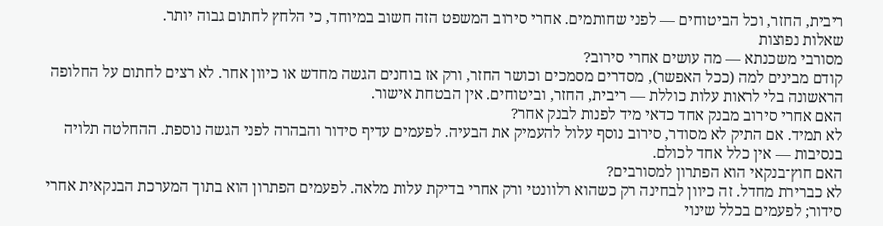ריבית, החזר, וכל הביטוחים — לפני שחותמים. אחרי סירוב המשפט הזה חשוב במיוחד, כי הלחץ לחתום גבוה יותר.
שאלות נפוצות
מסורבי משכנתא — מה עושים אחרי סירוב?
קודם מבינים למה (ככל האפשר), מסדרים מסמכים וכושר החזר, ורק אז בוחנים הגשה מחדש או כיוון אחר. לא רצים לחתום על החלופה הראשונה בלי לראות עלות כוללת — ריבית, החזר, וביטוחים. אין הבטחת אישור.
האם אחרי סירוב מבנק אחד כדאי מיד לפנות לבנק אחר?
לא תמיד. אם התיק לא מסודר, סירוב נוסף עלול להעמיק את הבעיה. לפעמים עדיף סידור והבהרה לפני הגשה נוספת. ההחלטה תלויה בנסיבות — אין כלל אחד לכולם.
האם חוץ־בנקאי הוא הפתרון למסורבים?
לא כברירת מחדל. זה כיוון לבחינה רק כשהוא רלוונטי ורק אחרי בדיקת עלות מלאה. לפעמים הפתרון הוא בתוך המערכת הבנקאית אחרי סידור; לפעמים בכלל שינוי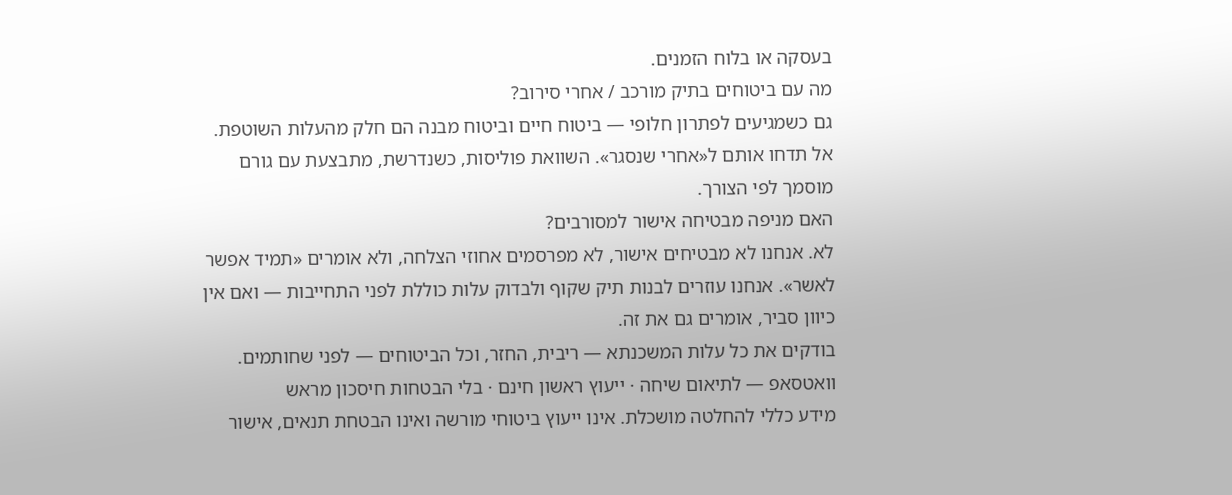בעסקה או בלוח הזמנים.
מה עם ביטוחים בתיק מורכב / אחרי סירוב?
גם כשמגיעים לפתרון חלופי — ביטוח חיים וביטוח מבנה הם חלק מהעלות השוטפת. אל תדחו אותם ל«אחרי שנסגר». השוואת פוליסות, כשנדרשת, מתבצעת עם גורם מוסמך לפי הצורך.
האם מניפה מבטיחה אישור למסורבים?
לא. אנחנו לא מבטיחים אישור, לא מפרסמים אחוזי הצלחה, ולא אומרים «תמיד אפשר לאשר». אנחנו עוזרים לבנות תיק שקוף ולבדוק עלות כוללת לפני התחייבות — ואם אין כיוון סביר, אומרים גם את זה.
בודקים את כל עלות המשכנתא — ריבית, החזר, וכל הביטוחים — לפני שחותמים.
וואטסאפ — לתיאום שיחה · ייעוץ ראשון חינם · בלי הבטחות חיסכון מראש
מידע כללי להחלטה מושכלת. אינו ייעוץ ביטוחי מורשה ואינו הבטחת תנאים, אישור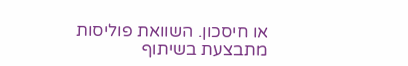או חיסכון. השוואת פוליסות מתבצעת בשיתוף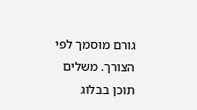גורם מוסמך לפי הצורך. משלים תוכן בבלוג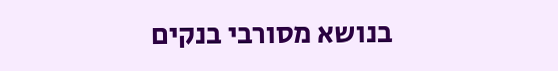בנושא מסורבי בנקים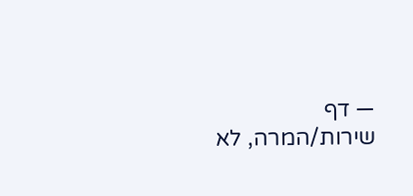— דף שירות/המרה, לא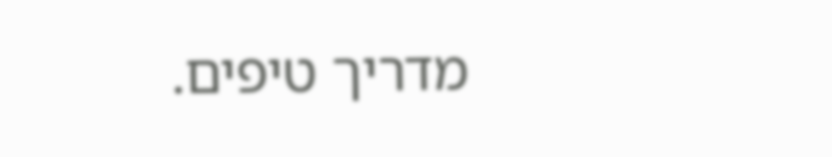מדריך טיפים.